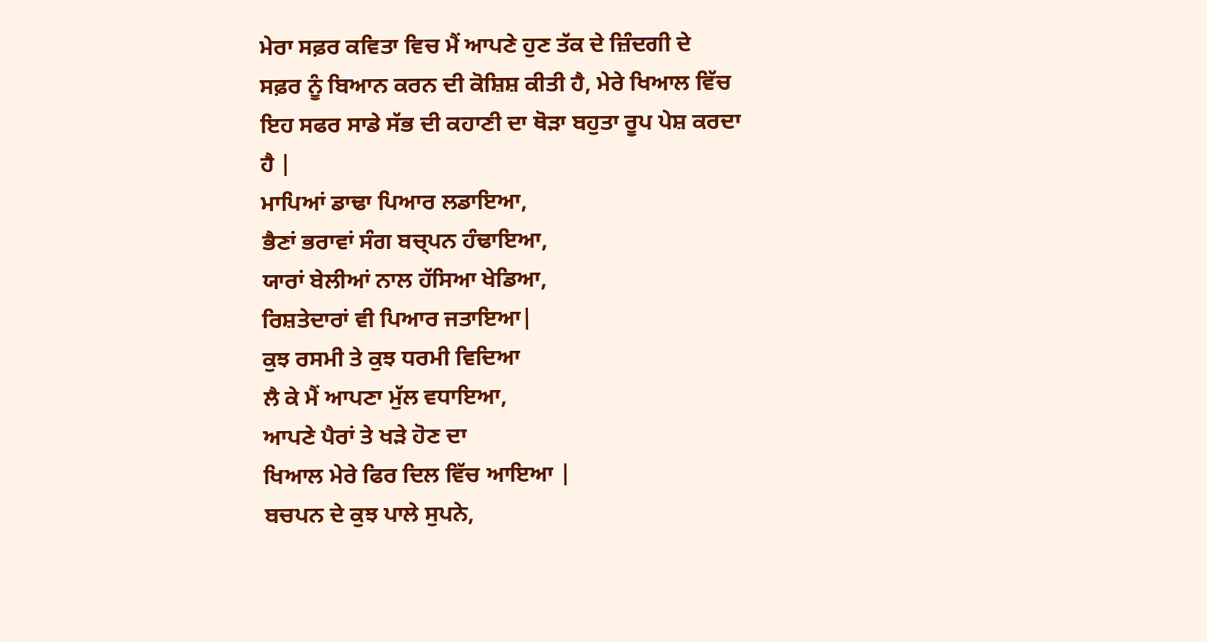ਮੇਰਾ ਸਫ਼ਰ ਕਵਿਤਾ ਵਿਚ ਮੈਂ ਆਪਣੇ ਹੁਣ ਤੱਕ ਦੇ ਜ਼ਿੰਦਗੀ ਦੇ
ਸਫ਼ਰ ਨੂੰ ਬਿਆਨ ਕਰਨ ਦੀ ਕੋਸ਼ਿਸ਼ ਕੀਤੀ ਹੈ, ਮੇਰੇ ਖਿਆਲ ਵਿੱਚ
ਇਹ ਸਫਰ ਸਾਡੇ ਸੱਭ ਦੀ ਕਹਾਣੀ ਦਾ ਥੋੜਾ ਬਹੁਤਾ ਰੂਪ ਪੇਸ਼ ਕਰਦਾ
ਹੈ |
ਮਾਪਿਆਂ ਡਾਢਾ ਪਿਆਰ ਲਡਾਇਆ,
ਭੈਣਾਂ ਭਰਾਵਾਂ ਸੰਗ ਬਚ੍ਪਨ ਹੰਢਾਇਆ,
ਯਾਰਾਂ ਬੇਲੀਆਂ ਨਾਲ ਹੱਸਿਆ ਖੇਡਿਆ,
ਰਿਸ਼ਤੇਦਾਰਾਂ ਵੀ ਪਿਆਰ ਜਤਾਇਆ|
ਕੁਝ ਰਸਮੀ ਤੇ ਕੁਝ ਧਰਮੀ ਵਿਦਿਆ
ਲੈ ਕੇ ਮੈਂ ਆਪਣਾ ਮੁੱਲ ਵਧਾਇਆ,
ਆਪਣੇ ਪੈਰਾਂ ਤੇ ਖੜੇ ਹੋਣ ਦਾ
ਖਿਆਲ ਮੇਰੇ ਫਿਰ ਦਿਲ ਵਿੱਚ ਆਇਆ |
ਬਚਪਨ ਦੇ ਕੁਝ ਪਾਲੇ ਸੁਪਨੇ,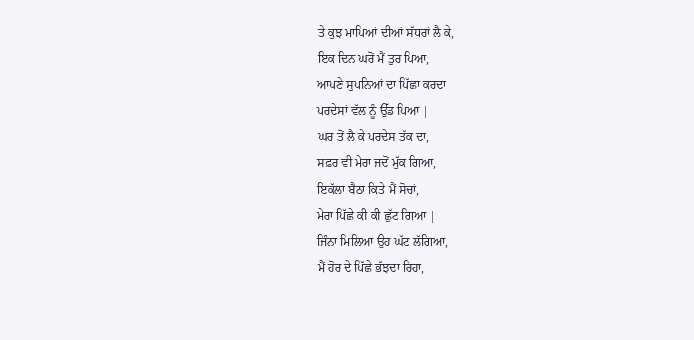ਤੇ ਕੁਝ ਮਾਪਿਆਂ ਦੀਆਂ ਸੱਧਰਾਂ ਲੈ ਕੇ,
ਇਕ ਦਿਨ ਘਰੋਂ ਮੈਂ ਤੁਰ ਪਿਆ,
ਆਪਣੇ ਸੁਪਨਿਆਂ ਦਾ ਪਿੱਛਾ ਕਰਦਾ
ਪਰਦੇਸਾਂ ਵੱਲ ਨੂੰ ਉੱਡ ਪਿਆ |
ਘਰ ਤੋਂ ਲੈ ਕੇ ਪਰਦੇਸ ਤੱਕ ਦਾ,
ਸਫ਼ਰ ਵੀ ਮੇਰਾ ਜਦੋਂ ਮੁੱਕ ਗਿਆ,
ਇਕੱਲਾ ਬੈਠਾ ਕਿਤੇ ਮੈਂ ਸੋਚਾਂ,
ਮੇਰਾ ਪਿੱਛੇ ਕੀ ਕੀ ਛੁੱਟ ਗਿਆ |
ਜਿੰਨਾ ਮਿਲਿਆ ਉਹ ਘੱਟ ਲੱਗਿਆ,
ਮੈਂ ਹੋਰ ਦੇ ਪਿੱਛੇ ਭੱਝਦਾ ਰਿਹਾ,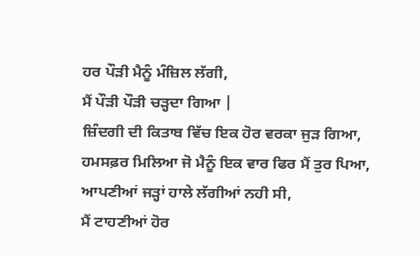ਹਰ ਪੌੜੀ ਮੈਨੂੰ ਮੰਜ਼ਿਲ ਲੱਗੀ,
ਮੈਂ ਪੌੜੀ ਪੌੜੀ ਚੜ੍ਹਦਾ ਗਿਆ |
ਜ਼ਿੰਦਗੀ ਦੀ ਕਿਤਾਬ ਵਿੱਚ ਇਕ ਹੋਰ ਵਰਕਾ ਜੁੜ ਗਿਆ,
ਹਮਸਫ਼ਰ ਮਿਲਿਆ ਜੋ ਮੈਨੂੰ ਇਕ ਵਾਰ ਫਿਰ ਮੈਂ ਤੁਰ ਪਿਆ,
ਆਪਣੀਆਂ ਜੜ੍ਹਾਂ ਹਾਲੇ ਲੱਗੀਆਂ ਨਹੀ ਸੀ,
ਮੈਂ ਟਾਹਣੀਆਂ ਹੋਰ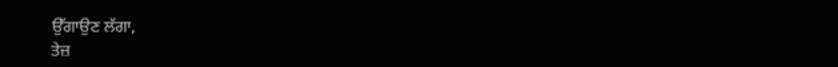ਉੱਗਾਉਣ ਲੱਗਾ,
ਤੇਜ਼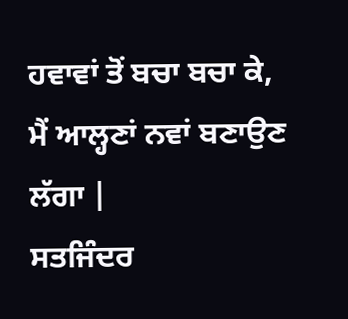ਹਵਾਵਾਂ ਤੋਂ ਬਚਾ ਬਚਾ ਕੇ,
ਮੈਂ ਆਲ੍ਹਣਾਂ ਨਵਾਂ ਬਣਾਉਣ ਲੱਗਾ |
ਸਤਜਿੰਦਰ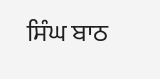ਸਿੰਘ ਬਾਠ